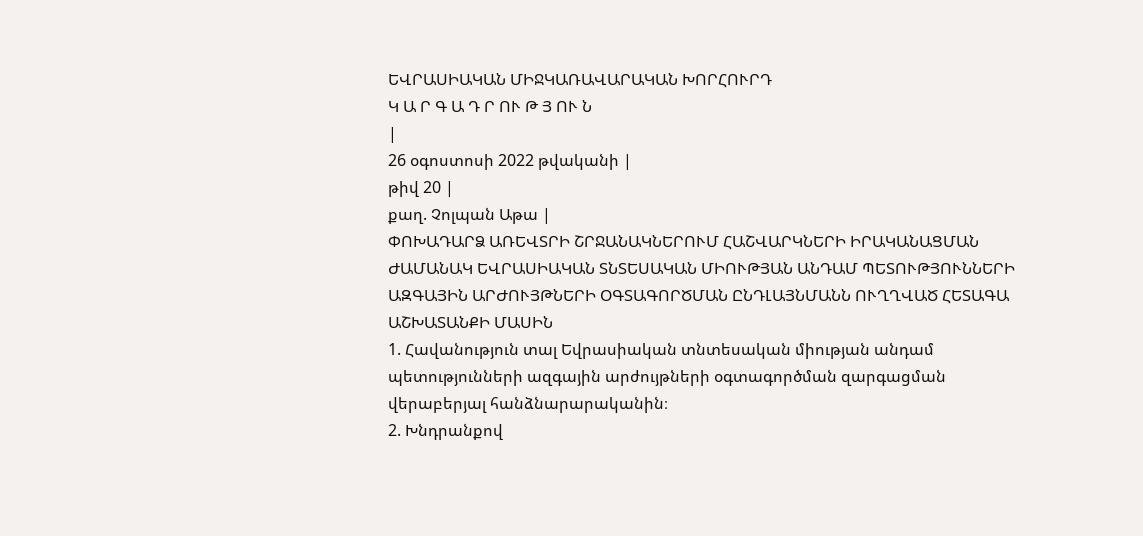ԵՎՐԱՍԻԱԿԱՆ ՄԻՋԿԱՌԱՎԱՐԱԿԱՆ ԽՈՐՀՈՒՐԴ
Կ Ա Ր Գ Ա Դ Ր ՈՒ Թ Յ ՈՒ Ն
|
26 օգոստոսի 2022 թվականի |
թիվ 20 |
քաղ. Չոլպան Աթա |
ՓՈԽԱԴԱՐՁ ԱՌԵՎՏՐԻ ՇՐՋԱՆԱԿՆԵՐՈՒՄ ՀԱՇՎԱՐԿՆԵՐԻ ԻՐԱԿԱՆԱՑՄԱՆ ԺԱՄԱՆԱԿ ԵՎՐԱՍԻԱԿԱՆ ՏՆՏԵՍԱԿԱՆ ՄԻՈՒԹՅԱՆ ԱՆԴԱՄ ՊԵՏՈՒԹՅՈՒՆՆԵՐԻ ԱԶԳԱՅԻՆ ԱՐԺՈՒՅԹՆԵՐԻ ՕԳՏԱԳՈՐԾՄԱՆ ԸՆԴԼԱՅՆՄԱՆՆ ՈՒՂՂՎԱԾ ՀԵՏԱԳԱ ԱՇԽԱՏԱՆՔԻ ՄԱՍԻՆ
1. Հավանություն տալ Եվրասիական տնտեսական միության անդամ պետությունների ազգային արժույթների օգտագործման զարգացման վերաբերյալ հանձնարարականին։
2. Խնդրանքով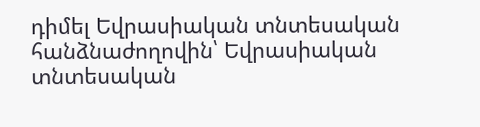դիմել Եվրասիական տնտեսական հանձնաժողովին՝ Եվրասիական տնտեսական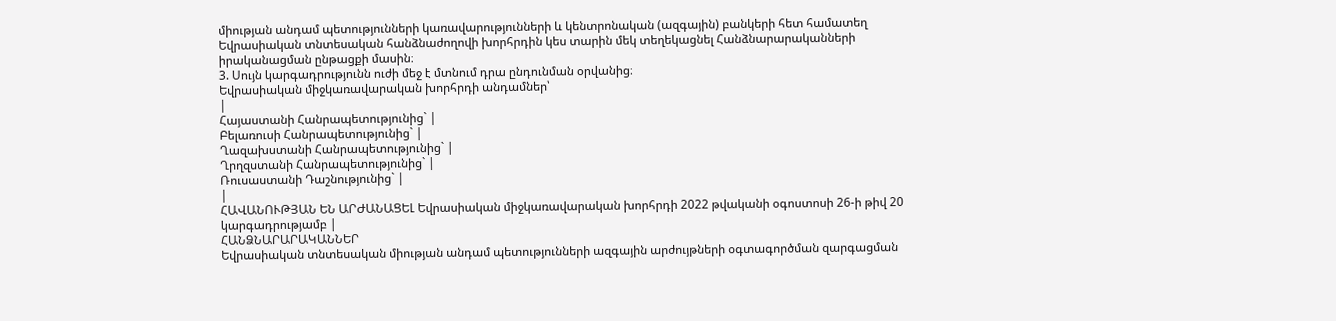միության անդամ պետությունների կառավարությունների և կենտրոնական (ազգային) բանկերի հետ համատեղ Եվրասիական տնտեսական հանձնաժողովի խորհրդին կես տարին մեկ տեղեկացնել Հանձնարարականների իրականացման ընթացքի մասին։
3. Սույն կարգադրությունն ուժի մեջ է մտնում դրա ընդունման օրվանից։
Եվրասիական միջկառավարական խորհրդի անդամներ՝
|
Հայաստանի Հանրապետությունից` |
Բելառուսի Հանրապետությունից` |
Ղազախստանի Հանրապետությունից` |
Ղրղզստանի Հանրապետությունից` |
Ռուսաստանի Դաշնությունից` |
|
ՀԱՎԱՆՈՒԹՅԱՆ ԵՆ ԱՐԺԱՆԱՑԵԼ Եվրասիական միջկառավարական խորհրդի 2022 թվականի օգոստոսի 26-ի թիվ 20 կարգադրությամբ |
ՀԱՆՁՆԱՐԱՐԱԿԱՆՆԵՐ
Եվրասիական տնտեսական միության անդամ պետությունների ազգային արժույթների օգտագործման զարգացման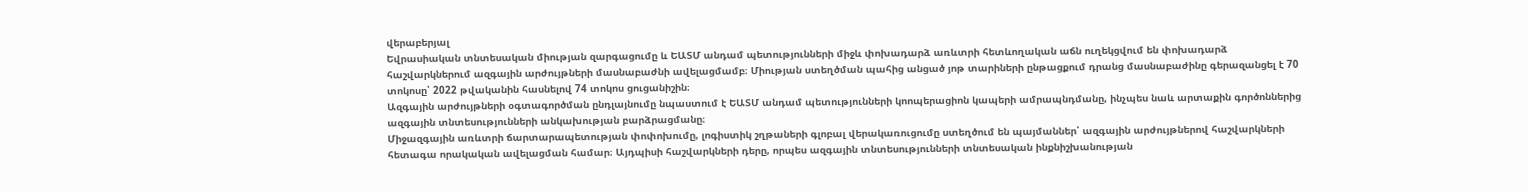վերաբերյալ
Եվրասիական տնտեսական միության զարգացումը և ԵԱՏՄ անդամ պետությունների միջև փոխադարձ առևտրի հետևողական աճն ուղեկցվում են փոխադարձ հաշվարկներում ազգային արժույթների մասնաբաժնի ավելացմամբ։ Միության ստեղծման պահից անցած յոթ տարիների ընթացքում դրանց մասնաբաժինը գերազանցել է 70 տոկոսը՝ 2022 թվականին հասնելով 74 տոկոս ցուցանիշին։
Ազգային արժույթների օգտագործման ընդլայնումը նպաստում է ԵԱՏՄ անդամ պետությունների կոոպերացիոն կապերի ամրապնդմանը, ինչպես նաև արտաքին գործոններից ազգային տնտեսությունների անկախության բարձրացմանը։
Միջազգային առևտրի ճարտարապետության փոփոխումը, լոգիստիկ շղթաների գլոբալ վերակառուցումը ստեղծում են պայմաններ՝ ազգային արժույթներով հաշվարկների հետագա որակական ավելացման համար։ Այդպիսի հաշվարկների դերը, որպես ազգային տնտեսությունների տնտեսական ինքնիշխանության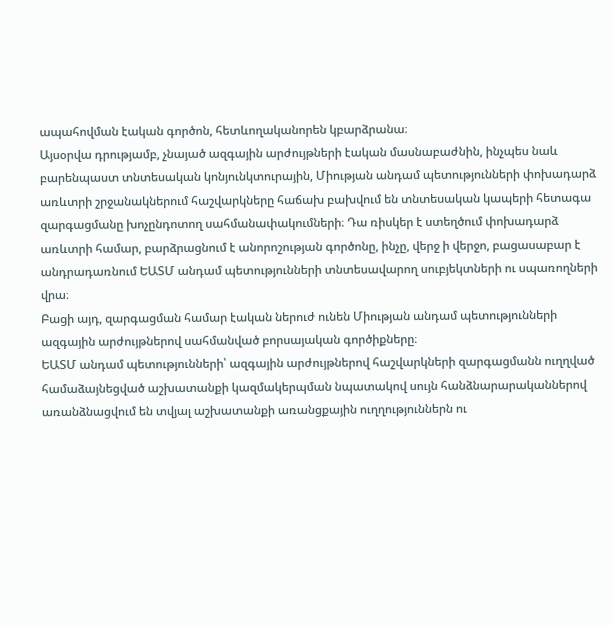ապահովման էական գործոն, հետևողականորեն կբարձրանա։
Այսօրվա դրությամբ, չնայած ազգային արժույթների էական մասնաբաժնին, ինչպես նաև բարենպաստ տնտեսական կոնյունկտուրային, Միության անդամ պետությունների փոխադարձ առևտրի շրջանակներում հաշվարկները հաճախ բախվում են տնտեսական կապերի հետագա զարգացմանը խոչընդոտող սահմանափակումների։ Դա ռիսկեր է ստեղծում փոխադարձ առևտրի համար, բարձրացնում է անորոշության գործոնը, ինչը, վերջ ի վերջո, բացասաբար է անդրադառնում ԵԱՏՄ անդամ պետությունների տնտեսավարող սուբյեկտների ու սպառողների վրա։
Բացի այդ, զարգացման համար էական ներուժ ունեն Միության անդամ պետությունների ազգային արժույթներով սահմանված բորսայական գործիքները։
ԵԱՏՄ անդամ պետությունների՝ ազգային արժույթներով հաշվարկների զարգացմանն ուղղված համաձայնեցված աշխատանքի կազմակերպման նպատակով սույն հանձնարարականներով առանձնացվում են տվյալ աշխատանքի առանցքային ուղղություններն ու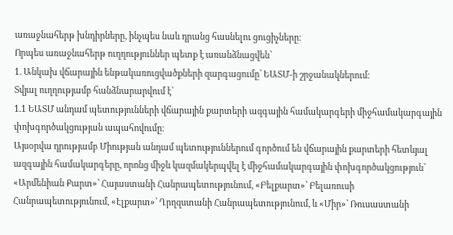առաջնահերթ խնդիրները, ինչպես նաև դրանց հասնելու ցուցիչները։
Որպես առաջնահերթ ուղղություններ պետք է առանձնացվեն՝
1. Անկախ վճարային ենթակառուցվածքների զարգացումը՝ ԵԱՏՄ-ի շրջանակներում։
Տվյալ ուղղությամբ հանձնարարվում է՝
1.1 ԵԱՏՄ անդամ պետությունների վճարային քարտերի ազգային համակարգերի միջհամակարգային փոխգործակցության ապահովումը։
Այսօրվա դրությամբ Միության անդամ պետություններում գործում են վճարային քարտերի հետևյալ ազգային համակարգերը, որոնց միջև կազմակերպվել է միջհամակարգային փոխգործակցություն՝ «Արմենիան Քարտ»՝ Հայաստանի Հանրապետությունում, «Բելքարտ»՝ Բելառուսի Հանրապետությունում, «Էլքարտ»՝ Ղրղզստանի Հանրապետությունում, և «Միր»՝ Ռուսաստանի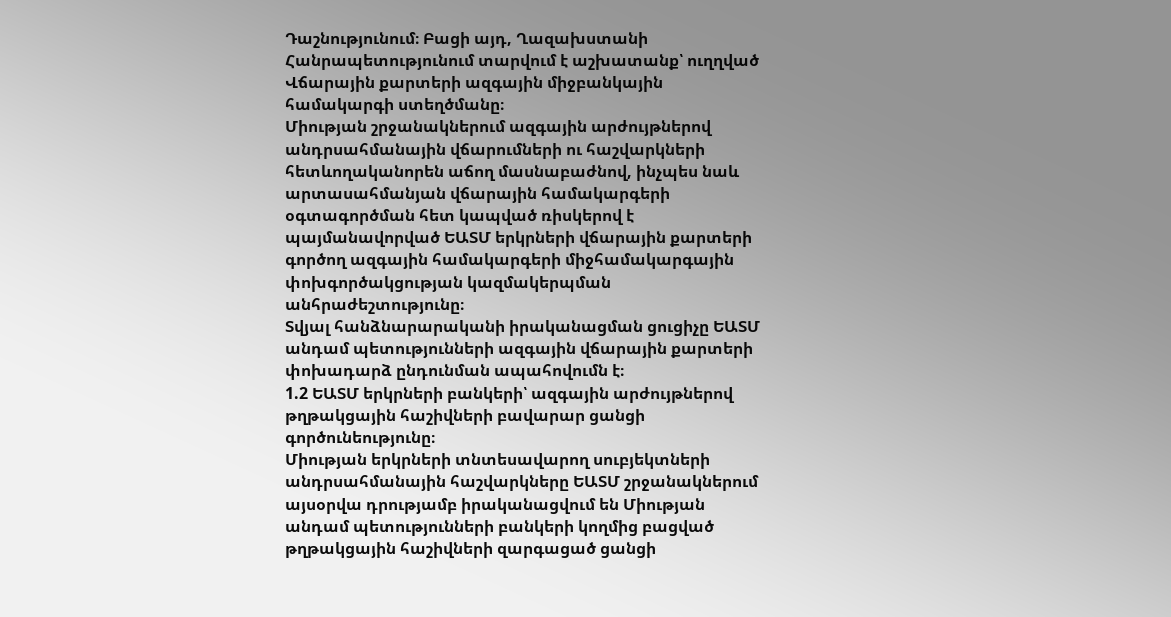Դաշնությունում։ Բացի այդ, Ղազախստանի Հանրապետությունում տարվում է աշխատանք՝ ուղղված Վճարային քարտերի ազգային միջբանկային համակարգի ստեղծմանը։
Միության շրջանակներում ազգային արժույթներով անդրսահմանային վճարումների ու հաշվարկների հետևողականորեն աճող մասնաբաժնով, ինչպես նաև արտասահմանյան վճարային համակարգերի օգտագործման հետ կապված ռիսկերով է պայմանավորված ԵԱՏՄ երկրների վճարային քարտերի գործող ազգային համակարգերի միջհամակարգային փոխգործակցության կազմակերպման անհրաժեշտությունը։
Տվյալ հանձնարարականի իրականացման ցուցիչը ԵԱՏՄ անդամ պետությունների ազգային վճարային քարտերի փոխադարձ ընդունման ապահովումն է։
1.2 ԵԱՏՄ երկրների բանկերի՝ ազգային արժույթներով թղթակցային հաշիվների բավարար ցանցի գործունեությունը։
Միության երկրների տնտեսավարող սուբյեկտների անդրսահմանային հաշվարկները ԵԱՏՄ շրջանակներում այսօրվա դրությամբ իրականացվում են Միության անդամ պետությունների բանկերի կողմից բացված թղթակցային հաշիվների զարգացած ցանցի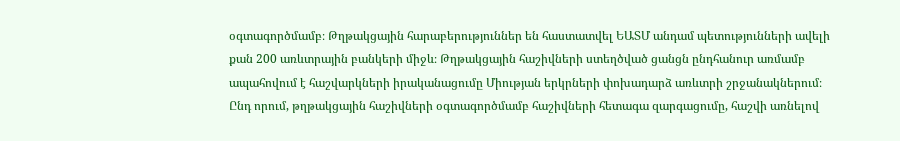օգտագործմամբ։ Թղթակցային հարաբերություններ են հաստատվել ԵԱՏՄ անդամ պետությունների ավելի քան 200 առևտրային բանկերի միջև։ Թղթակցային հաշիվների ստեղծված ցանցն ընդհանուր առմամբ ապահովում է հաշվարկների իրականացումը Միության երկրների փոխադարձ առևտրի շրջանակներում։
Ընդ որում, թղթակցային հաշիվների օգտագործմամբ հաշիվների հետագա զարգացումը, հաշվի առնելով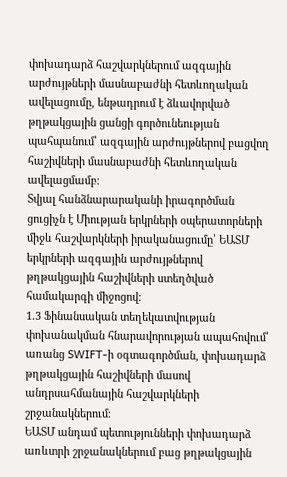փոխադարձ հաշվարկներում ազգային արժույթների մասնաբաժնի հետևողական ավելացումը, ենթադրում է ձևավորված թղթակցային ցանցի գործունեության պահպանում՝ ազգային արժույթներով բացվող հաշիվների մասնաբաժնի հետևողական ավելացմամբ։
Տվյալ հանձնարարականի իրագործման ցուցիչն է Միության երկրների օպերատորների միջև հաշվարկների իրականացումը՝ ԵԱՏՄ երկրների ազգային արժույթներով թղթակցային հաշիվների ստեղծված համակարգի միջոցով։
1.3 Ֆինանսական տեղեկատվության փոխանակման հնարավորության ապահովում՝ առանց SWIFT-ի օգտագործման, փոխադարձ թղթակցային հաշիվների մասով անդրսահմանային հաշվարկների շրջանակներում։
ԵԱՏՄ անդամ պետությունների փոխադարձ առևտրի շրջանակներում բաց թղթակցային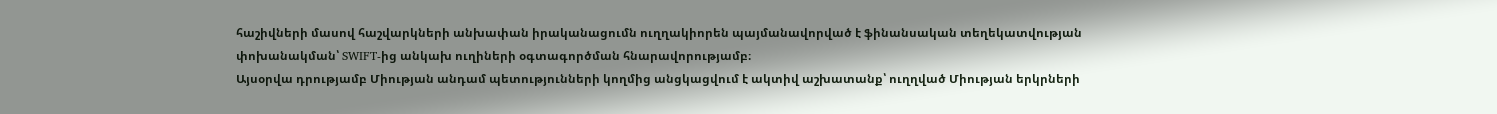հաշիվների մասով հաշվարկների անխափան իրականացումն ուղղակիորեն պայմանավորված է ֆինանսական տեղեկատվության փոխանակման՝ SWIFT-ից անկախ ուղիների օգտագործման հնարավորությամբ։
Այսօրվա դրությամբ Միության անդամ պետությունների կողմից անցկացվում է ակտիվ աշխատանք՝ ուղղված Միության երկրների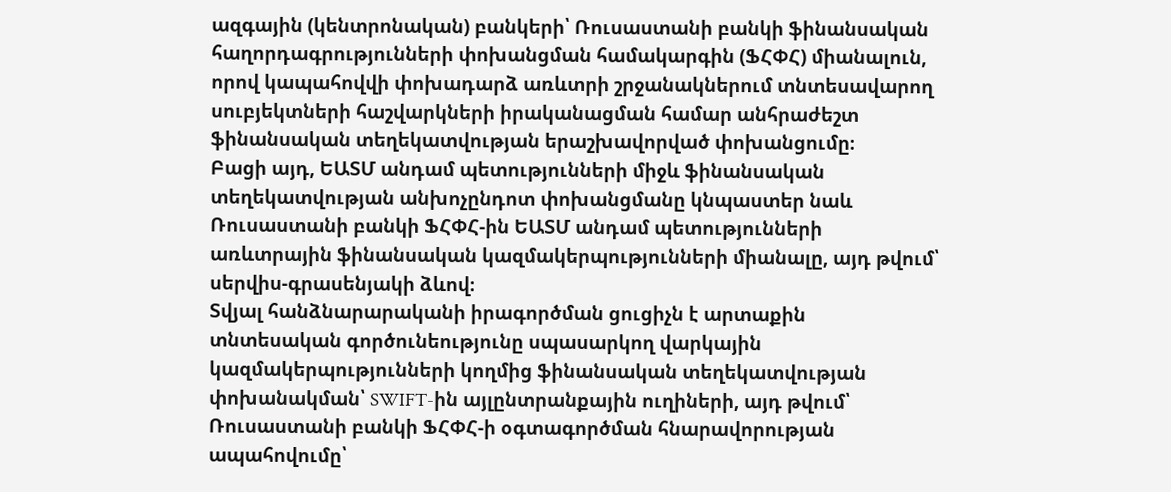ազգային (կենտրոնական) բանկերի՝ Ռուսաստանի բանկի ֆինանսական հաղորդագրությունների փոխանցման համակարգին (ՖՀՓՀ) միանալուն, որով կապահովվի փոխադարձ առևտրի շրջանակներում տնտեսավարող սուբյեկտների հաշվարկների իրականացման համար անհրաժեշտ ֆինանսական տեղեկատվության երաշխավորված փոխանցումը։
Բացի այդ, ԵԱՏՄ անդամ պետությունների միջև ֆինանսական տեղեկատվության անխոչընդոտ փոխանցմանը կնպաստեր նաև Ռուսաստանի բանկի ՖՀՓՀ-ին ԵԱՏՄ անդամ պետությունների առևտրային ֆինանսական կազմակերպությունների միանալը, այդ թվում՝ սերվիս-գրասենյակի ձևով։
Տվյալ հանձնարարականի իրագործման ցուցիչն է արտաքին տնտեսական գործունեությունը սպասարկող վարկային կազմակերպությունների կողմից ֆինանսական տեղեկատվության փոխանակման՝ SWIFT-ին այլընտրանքային ուղիների, այդ թվում՝ Ռուսաստանի բանկի ՖՀՓՀ-ի օգտագործման հնարավորության ապահովումը՝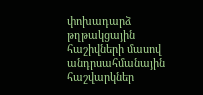փոխադարձ թղթակցային հաշիվների մասով անդրսահմանային հաշվարկներ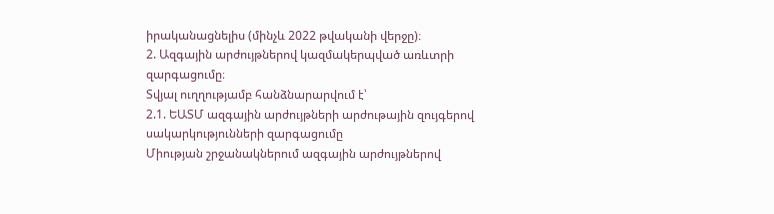իրականացնելիս (մինչև 2022 թվականի վերջը)։
2. Ազգային արժույթներով կազմակերպված առևտրի զարգացումը։
Տվյալ ուղղությամբ հանձնարարվում է՝
2.1. ԵԱՏՄ ազգային արժույթների արժութային զույգերով սակարկությունների զարգացումը
Միության շրջանակներում ազգային արժույթներով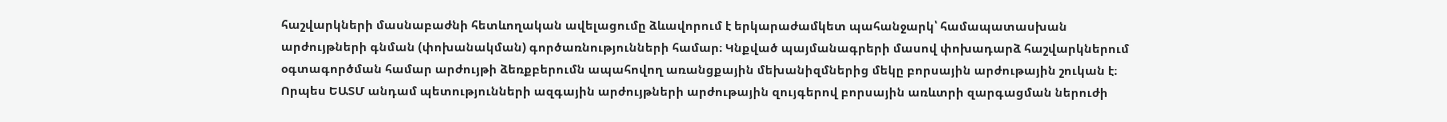հաշվարկների մասնաբաժնի հետևողական ավելացումը ձևավորում է երկարաժամկետ պահանջարկ՝ համապատասխան արժույթների գնման (փոխանակման) գործառնությունների համար։ Կնքված պայմանագրերի մասով փոխադարձ հաշվարկներում օգտագործման համար արժույթի ձեռքբերումն ապահովող առանցքային մեխանիզմներից մեկը բորսային արժութային շուկան է։
Որպես ԵԱՏՄ անդամ պետությունների ազգային արժույթների արժութային զույգերով բորսային առևտրի զարգացման ներուժի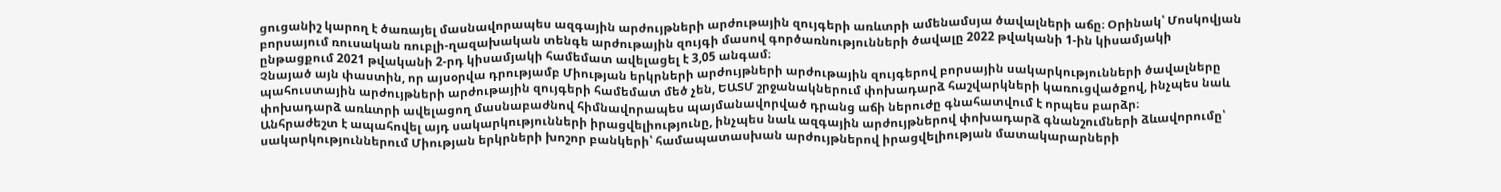ցուցանիշ կարող է ծառայել մասնավորապես ազգային արժույթների արժութային զույգերի առևտրի ամենամսյա ծավալների աճը։ Օրինակ՝ Մոսկովյան բորսայում ռուսական ռուբլի-ղազախական տենգե արժութային զույգի մասով գործառնությունների ծավալը 2022 թվականի 1-ին կիսամյակի ընթացքում 2021 թվականի 2-րդ կիսամյակի համեմատ ավելացել է 3,05 անգամ։
Չնայած այն փաստին, որ այսօրվա դրությամբ Միության երկրների արժույթների արժութային զույգերով բորսային սակարկությունների ծավալները պահուստային արժույթների արժութային զույգերի համեմատ մեծ չեն, ԵԱՏՄ շրջանակներում փոխադարձ հաշվարկների կառուցվածքով, ինչպես նաև փոխադարձ առևտրի ավելացող մասնաբաժնով հիմնավորապես պայմանավորված դրանց աճի ներուժը գնահատվում է որպես բարձր։
Անհրաժեշտ է ապահովել այդ սակարկությունների իրացվելիությունը, ինչպես նաև ազգային արժույթներով փոխադարձ գնանշումների ձևավորումը՝ սակարկություններում Միության երկրների խոշոր բանկերի՝ համապատասխան արժույթներով իրացվելիության մատակարարների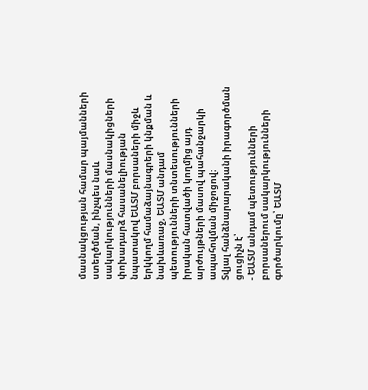մասնակցության համար պայմանների ստեղծման, ինչպես նաև սակարկությունների մասնակիցների փոխադարձ հասանելիության նպատակով ԵԱՏՄ բորսաների միջև երկկողմ համաձայնագրերի կնքման և նախևառաջ, ԵԱՏՄ անդամ պետությունների տնտեսությունների իրական հատվածի կողմից այդ արժույթների մասով պահանջարկի ապահովման միջոցով։
Տվյալ հանձնարարականի իրագործման ցուցիչն է՝
- ԵԱՏՄ անդամ պետությունների բորսաներում սակարկությունների գործարկումը՝ ԵԱՏՄ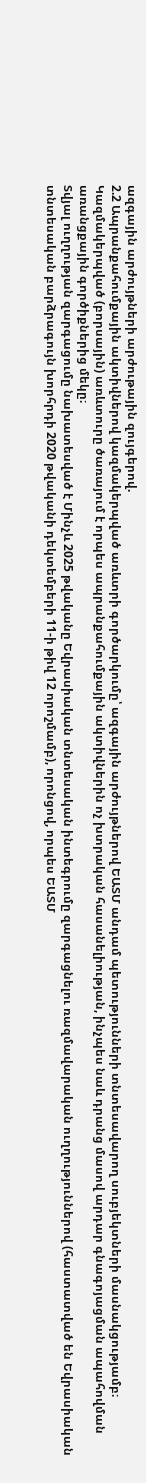ազգային արժույթների արժութային զույգերով.
2.2 Ապրանքահումքային ակտիվներով կազմակերպված առևտրի գործարկումը՝ ազգային արժույթներով ԵԱՏՄ անդամ պետությունների տնտեսավարող սուբյեկտների մասնակցությամբ։
Կազմակերպված (բորսային) առևտուրը ծառայում է որպես ապրանքահումքային ակտիվներին ոչ խտրական հասանելիության, ինչպես նաև դրանց մասով արդար գնագոյացման ապահովման առանցքային գործիքներից մեկը։
Տվյալ ուղղության զարգացումը նախատեսված է Մինչև 2025 թվականը Եվրասիական տնտեսական ինտեգրումը զարգացնելու ռազմավարական ուղղություններով (հաստատված են Եվրասիական տնտեսական բարձրագույն խորհրդի 2020 թվականի դեկտեմբերի 11-ի թիվ 12 որոշմամբ), որոնցով, որպես ԵԱՏՄ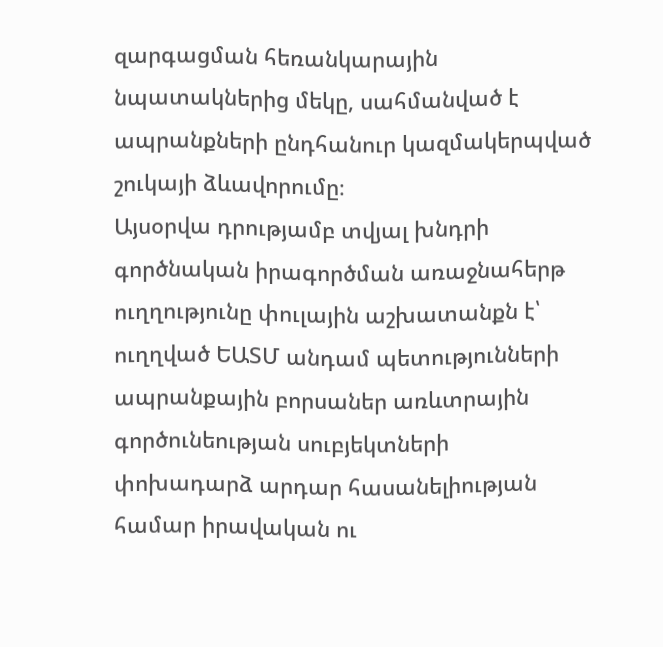զարգացման հեռանկարային նպատակներից մեկը, սահմանված է ապրանքների ընդհանուր կազմակերպված շուկայի ձևավորումը։
Այսօրվա դրությամբ տվյալ խնդրի գործնական իրագործման առաջնահերթ ուղղությունը փուլային աշխատանքն է՝ ուղղված ԵԱՏՄ անդամ պետությունների ապրանքային բորսաներ առևտրային գործունեության սուբյեկտների փոխադարձ արդար հասանելիության համար իրավական ու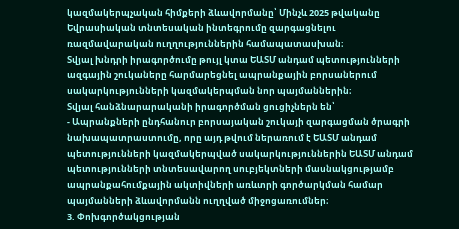կազմակերպչական հիմքերի ձևավորմանը՝ Մինչև 2025 թվականը Եվրասիական տնտեսական ինտեգրումը զարգացնելու ռազմավարական ուղղություններին համապատասխան։
Տվյալ խնդրի իրագործումը թույլ կտա ԵԱՏՄ անդամ պետությունների ազգային շուկաները հարմարեցնել ապրանքային բորսաներում սակարկությունների կազմակերպման նոր պայմաններին։
Տվյալ հանձնարարականի իրագործման ցուցիչներն են՝
- Ապրանքների ընդհանուր բորսայական շուկայի զարգացման ծրագրի նախապատրաստումը, որը այդ թվում ներառում է ԵԱՏՄ անդամ պետությունների կազմակերպված սակարկություններին ԵԱՏՄ անդամ պետությունների տնտեսավարող սուբյեկտների մասնակցությամբ ապրանքահումքային ակտիվների առևտրի գործարկման համար պայմանների ձևավորմանն ուղղված միջոցառումներ։
3. Փոխգործակցության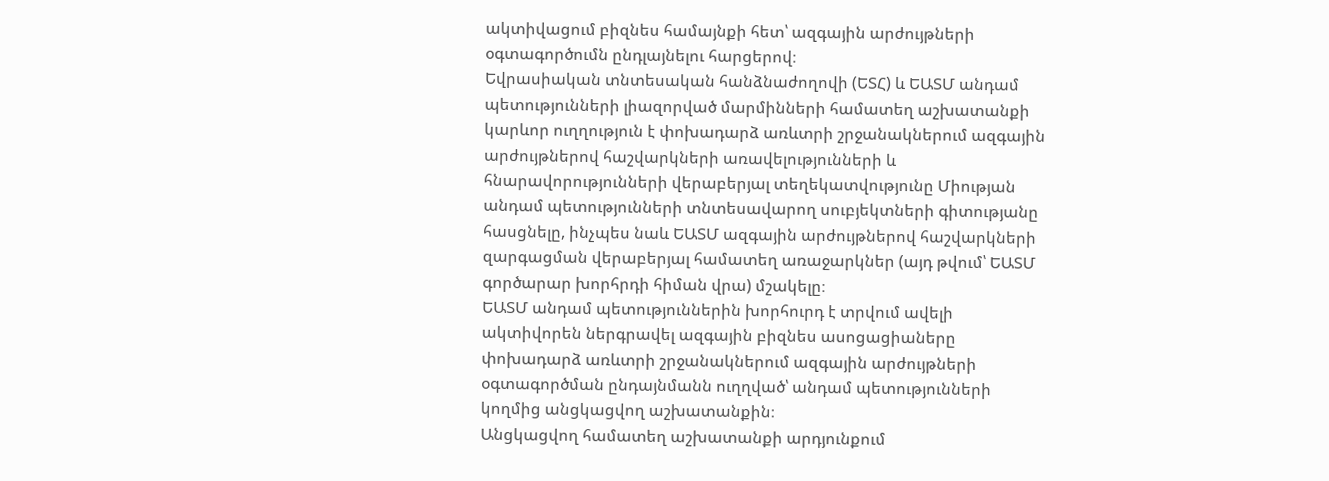ակտիվացում բիզնես համայնքի հետ՝ ազգային արժույթների օգտագործումն ընդլայնելու հարցերով։
Եվրասիական տնտեսական հանձնաժողովի (ԵՏՀ) և ԵԱՏՄ անդամ պետությունների լիազորված մարմինների համատեղ աշխատանքի կարևոր ուղղություն է փոխադարձ առևտրի շրջանակներում ազգային արժույթներով հաշվարկների առավելությունների և հնարավորությունների վերաբերյալ տեղեկատվությունը Միության անդամ պետությունների տնտեսավարող սուբյեկտների գիտությանը հասցնելը, ինչպես նաև ԵԱՏՄ ազգային արժույթներով հաշվարկների զարգացման վերաբերյալ համատեղ առաջարկներ (այդ թվում՝ ԵԱՏՄ գործարար խորհրդի հիման վրա) մշակելը։
ԵԱՏՄ անդամ պետություններին խորհուրդ է տրվում ավելի ակտիվորեն ներգրավել ազգային բիզնես ասոցացիաները փոխադարձ առևտրի շրջանակներում ազգային արժույթների օգտագործման ընդայնմանն ուղղված՝ անդամ պետությունների կողմից անցկացվող աշխատանքին։
Անցկացվող համատեղ աշխատանքի արդյունքում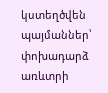կստեղծվեն պայմաններ՝ փոխադարձ առևտրի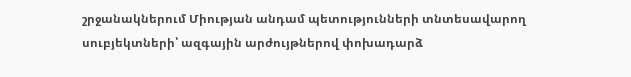շրջանակներում Միության անդամ պետությունների տնտեսավարող սուբյեկտների՝ ազգային արժույթներով փոխադարձ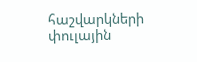հաշվարկների փուլային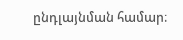ընդլայնման համար։